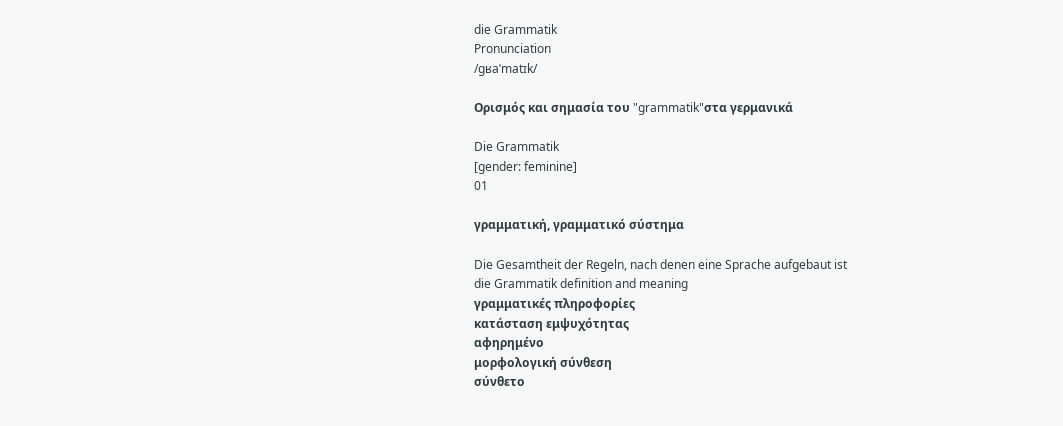die Grammatik
Pronunciation
/ɡʁaˈmatɪk/

Ορισμός και σημασία του "grammatik"στα γερμανικά

Die Grammatik
[gender: feminine]
01

γραμματική, γραμματικό σύστημα

Die Gesamtheit der Regeln, nach denen eine Sprache aufgebaut ist
die Grammatik definition and meaning
γραμματικές πληροφορίες
κατάσταση εμψυχότητας
αφηρημένο
μορφολογική σύνθεση
σύνθετο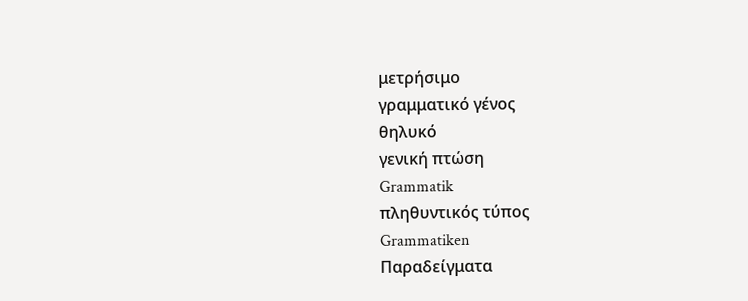μετρήσιμο
γραμματικό γένος
θηλυκό
γενική πτώση
Grammatik
πληθυντικός τύπος
Grammatiken
Παραδείγματα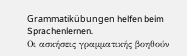Grammatikübungen helfen beim Sprachenlernen.
Οι ασκήσεις γραμματικής βοηθούν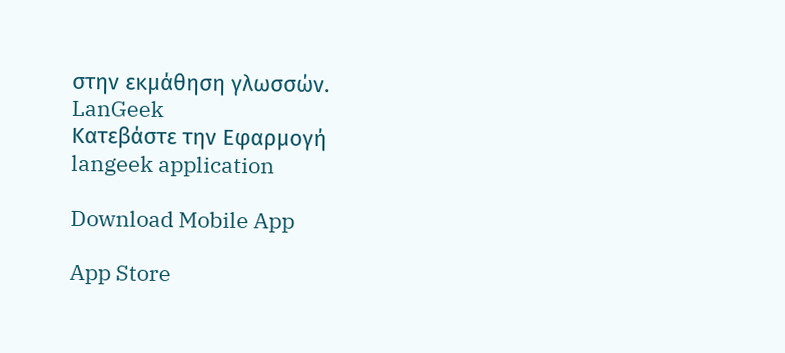στην εκμάθηση γλωσσών.
LanGeek
Κατεβάστε την Εφαρμογή
langeek application

Download Mobile App

App Store